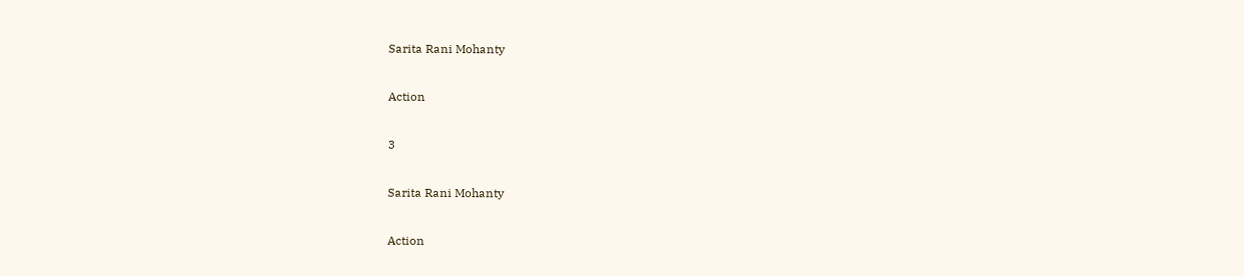Sarita Rani Mohanty

Action

3

Sarita Rani Mohanty

Action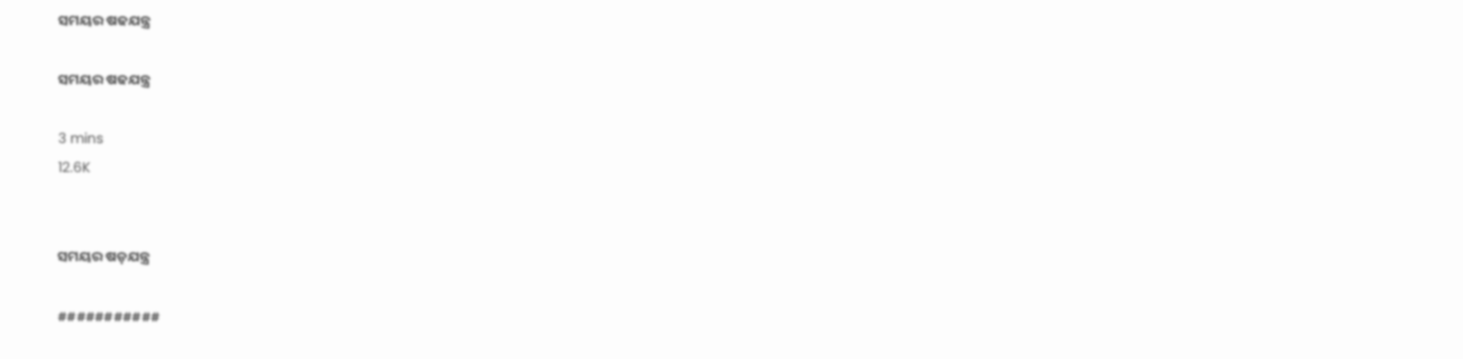ସମୟର ଷଢଯନ୍ତ୍ର

ସମୟର ଷଢଯନ୍ତ୍ର

3 mins
12.6K


ସମୟର ଷଡ଼ଯନ୍ତ୍ର

###########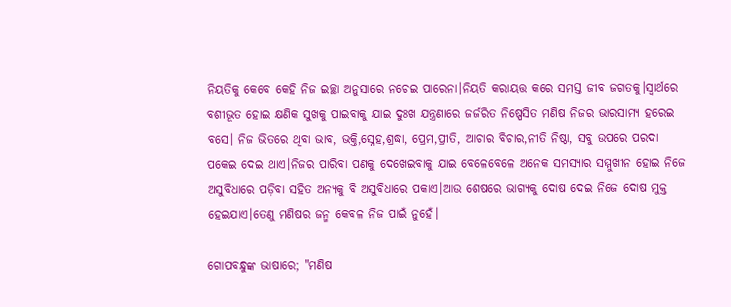ନିୟତିକୁ କେବେ କେହି ନିଜ ଇଚ୍ଛା ଅନୁସାରେ ନଚେଇ ପାରେନା।ନିୟତି କରାୟତ୍ତ କରେ ସମସ୍ତ ଜୀବ ଜଗତକୁ।ସ୍ୱାର୍ଥରେ ବଶୀଭୂତ ହୋଇ କ୍ଷଣିକ ସୁଖକୁ ପାଇବାକୁ ଯାଇ ଦୁଃଖ ଯନ୍ତ୍ରଣାରେ ଜର୍ଜରିତ ନିଷ୍ପେସିତ ମଣିଷ ନିଜର ଭାରସାମ୍ୟ ହରେଇ ବସେ। ନିଜ ଭିତରେ ଥିବା ଭାବ, ଭକ୍ତି,ସ୍ନେହ,ଶ୍ରଦ୍ଧା, ପ୍ରେମ,ପ୍ରୀତି, ଆଚାର ବିଚାର,ନୀତି ନିଷ୍ଠା, ସବୁ ଉପରେ ପରଦା ପକେଇ ଦେଇ ଥାଏ।ନିଜର ପାରିବା ପଣକୁ ଦେଖେଇବାକୁ ଯାଇ ବେଳେବେଳେ ଅନେକ ସମସ୍ୟାର ସମ୍ମୁଖୀନ ହୋଇ ନିଜେ ଅସୁବିଧାରେ ପଡ଼ିବା ସହିତ ଅନ୍ୟକୁ ବି ଅସୁବିଧାରେ ପକାଏ।ଆଉ ଶେଷରେ ଭାଗ୍ୟକୁ ଦୋଷ ଦେଇ ନିଜେ ଦୋଷ ମୁକ୍ତ ହେଇଯାଏ।ତେଣୁ ମଣିଷର ଜନ୍ମ କେବଳ ନିଜ ପାଇଁ ନୁହେଁ।

ଗୋପବନ୍ଧୁଙ୍କ ଭାଷାରେ; "ମଣିଷ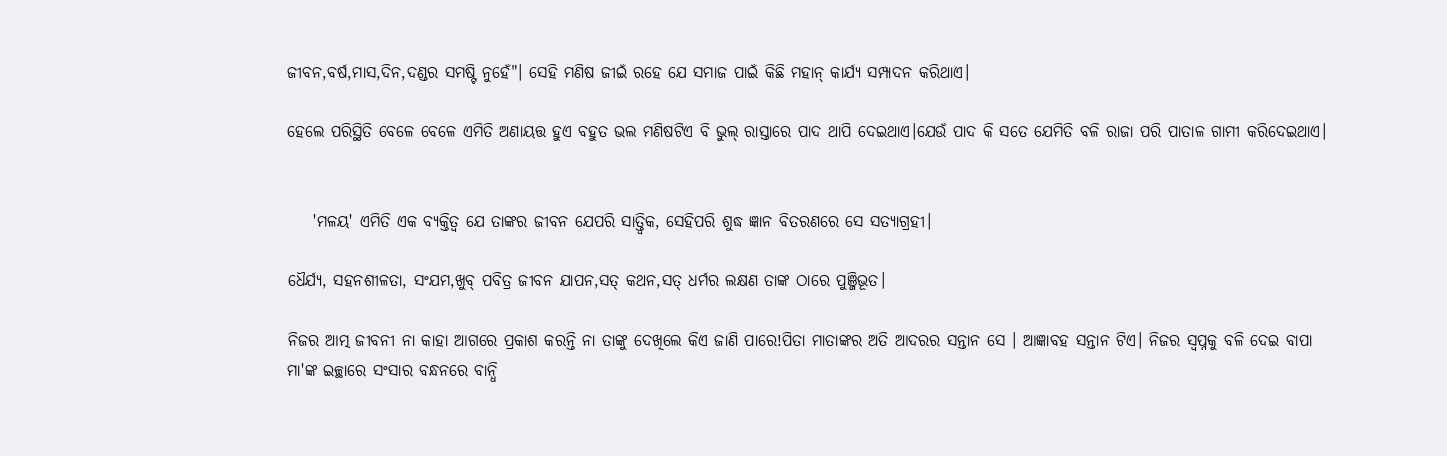ଜୀବନ,ବର୍ଷ,ମାସ,ଦିନ,ଦଣ୍ଡର ସମଷ୍ଟି ନୁହେଁ"। ସେହି ମଣିଷ ଜୀଇଁ ରହେ ଯେ ସମାଜ ପାଇଁ କିଛି ମହାନ୍ କାର୍ଯ୍ୟ ସମ୍ପାଦନ କରିଥାଏ।

ହେଲେ ପରିସ୍ଥିତି ବେଳେ ବେଳେ ଏମିତି ଅଣାୟତ୍ତ ହୁଏ ବହୁତ ଭଲ ମଣିଷଟିଏ ବି ଭୁଲ୍ ରାସ୍ତାରେ ପାଦ ଥାପି ଦେଇଥାଏ।ଯେଉଁ ପାଦ କି ସତେ ଯେମିତି ବଳି ରାଜା ପରି ପାତାଳ ଗାମୀ କରିଦେଇଥାଏ।


    'ମଳୟ' ଏମିତି ଏକ ବ୍ୟକ୍ତିତ୍ଵ ଯେ ତାଙ୍କର ଜୀବନ ଯେପରି ସାତ୍ତ୍ବିକ, ସେହିପରି ଶୁଦ୍ଧ ଜ୍ଞାନ ବିତରଣରେ ସେ ସତ୍ୟାଗ୍ରହୀ।

ଧୈର୍ଯ୍ୟ, ସହନଶୀଳତା, ସଂଯମ,ଖୁବ୍ ପବିତ୍ର ଜୀବନ ଯାପନ,ସତ୍ କଥନ,ସତ୍ ଧର୍ମର ଲକ୍ଷଣ ତାଙ୍କ ଠାରେ ପୁଞ୍ଜିଭୂତ।

ନିଜର ଆତ୍ମ ଜୀବନୀ ନା କାହା ଆଗରେ ପ୍ରକାଶ କରନ୍ତି ନା ତାଙ୍କୁ ଦେଖିଲେ କିଏ ଜାଣି ପାରେ!ପିତା ମାତାଙ୍କର ଅତି ଆଦରର ସନ୍ତାନ ସେ । ଆଜ୍ଞାବହ ସନ୍ତାନ ଟିଏ। ନିଜର ସ୍ଵପ୍ନକୁ ବଳି ଦେଇ ବାପା ମା'ଙ୍କ ଇଚ୍ଛାରେ ସଂସାର ବନ୍ଧନରେ ବାନ୍ଧି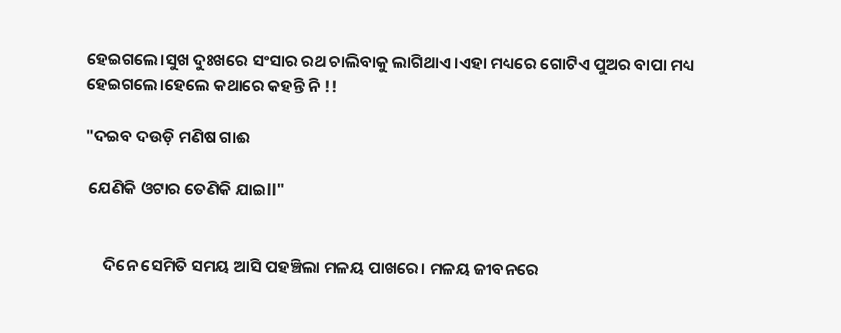ହେଇଗଲେ।ସୁଖ ଦୁଃଖରେ ସଂସାର ରଥ ଚାଲିବାକୁ ଲାଗିଥାଏ ।ଏହା ମଧ୍ୟରେ ଗୋଟିଏ ପୁଅର ବାପା ମଧ୍ୟ ହେଇଗଲେ।ହେଲେ କଥାରେ କହନ୍ତି ନି !!

"ଦଇବ ଦଉଡ଼ି ମଣିଷ ଗାଈ

 ଯେଣିକି ଓଟାର ତେଣିକି ଯାଇll"


     ଦିନେ ସେମିତି ସମୟ ଆସି ପହଞ୍ଚିଲା ମଳୟ ପାଖରେ। ମଳୟ ଜୀବନରେ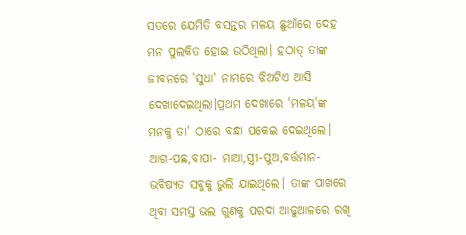ସତରେ ଯେମିତି ବସନ୍ତର ମଳୟ ଛୁଆଁରେ ଦେହ ମନ ପୁଲକିତ ହୋଇ ଉଠିଥିଲା। ହଠାତ୍ ତାଙ୍କ ଜୀବନରେ 'ସୁଧା' ନାମରେ ଝିଅଟିଏ ଆସି ଦେଖାଦେଇଥିଲା।ପ୍ରଥମ ଦେଖାରେ 'ମଳୟ'ଙ୍କ ମନକୁ ତା' ଠାରେ ବନ୍ଧା ପକେଇ ଦେଇଥିଲେ। ଆଗ-ପଛ,ବାପା- ମାଆ,ସ୍ତ୍ରୀ-ପୁଅ,ବର୍ତ୍ତମାନ-ଭବିଷ୍ୟତ ସବୁକୁ ଭୁଲି ଯାଇଥିଲେ। ତାଙ୍କ ପାଖରେ ଥିବା ସମସ୍ତ ଭଲ ଗୁଣକୁ ପରଦା ଆଢୁଆଳରେ ରଖି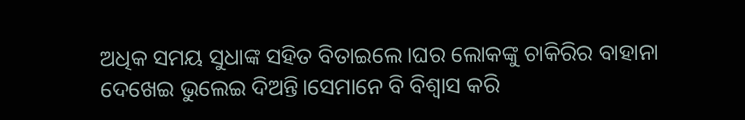ଅଧିକ ସମୟ ସୁଧାଙ୍କ ସହିତ ବିତାଇଲେ।ଘର ଲୋକଙ୍କୁ ଚାକିରିର ବାହାନା ଦେଖେଇ ଭୁଲେଇ ଦିଅନ୍ତି।ସେମାନେ ବି ବିଶ୍ୱାସ କରି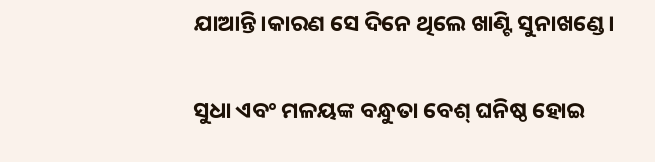ଯାଆନ୍ତି।କାରଣ ସେ ଦିନେ ଥିଲେ ଖାଣ୍ଟି ସୁନାଖଣ୍ଡେ।

ସୁଧା ଏବଂ ମଳୟଙ୍କ ବନ୍ଧୁତା ବେଶ୍ ଘନିଷ୍ଠ ହୋଇ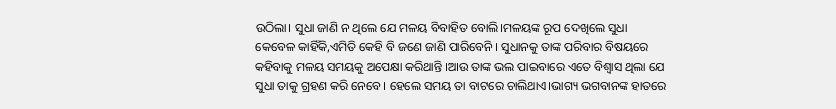ଉଠିଲା। ସୁଧା ଜାଣି ନ ଥିଲେ ଯେ ମଳୟ ବିବାହିତ ବୋଲି।ମଳୟଙ୍କ ରୂପ ଦେଖିଲେ ସୁଧା କେବେଳ କାହିଁକି,ଏମିତି କେହି ବି ଜଣେ ଜାଣି ପାରିବେନି । ସୁଧାନକୁ ତାଙ୍କ ପରିବାର ବିଷୟରେ କହିବାକୁ ମଳୟ ସମୟକୁ ଅପେକ୍ଷା କରିଥାନ୍ତି ।ଆଉ ତାଙ୍କ ଭଲ ପାଇବାରେ ଏତେ ବିଶ୍ୱାସ ଥିଲା ଯେ ସୁଧା ତାକୁ ଗ୍ରହଣ କରି ନେବେ। ହେଲେ ସମୟ ତା ବାଟରେ ଚାଲିଥାଏ।ଭାଗ୍ୟ ଭଗବାନଙ୍କ ହାତରେ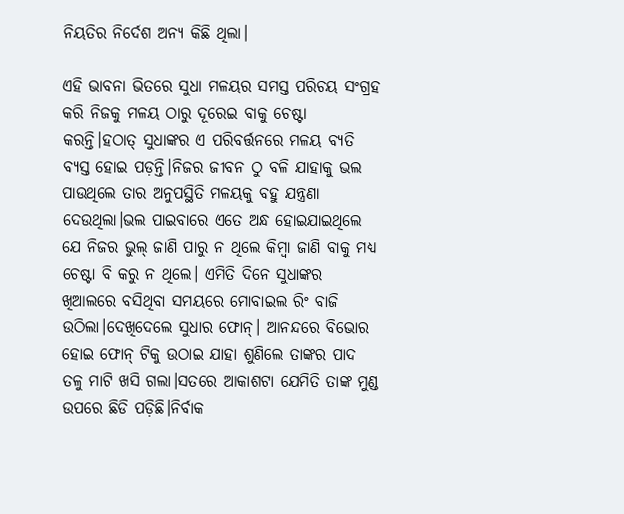ନିୟତିର ନିର୍ଦେଶ ଅନ୍ୟ କିଛି ଥିଲା।

ଏହି ଭାବନା ଭିତରେ ସୁଧା ମଳୟର ସମସ୍ତ ପରିଚୟ ସଂଗ୍ରହ କରି ନିଜକୁ ମଳୟ ଠାରୁ ଦୂରେଇ ବାକୁ ଚେଷ୍ଟା କରନ୍ତି।ହଠାତ୍ ସୁଧାଙ୍କର ଏ ପରିବର୍ତ୍ତନରେ ମଳୟ ବ୍ୟତି ବ୍ୟସ୍ତ ହୋଇ ପଡ଼ନ୍ତି।ନିଜର ଜୀବନ ଠୁ ବଳି ଯାହାକୁ ଭଲ ପାଉଥିଲେ ତାର ଅନୁପସ୍ଥିତି ମଳୟକୁ ବହୁ ଯନ୍ତ୍ରଣା ଦେଉଥିଲା।ଭଲ ପାଇବାରେ ଏତେ ଅନ୍ଧ ହୋଇଯାଇଥିଲେ ଯେ ନିଜର ଭୁଲ୍ ଜାଣି ପାରୁ ନ ଥିଲେ କିମ୍ବା ଜାଣି ବାକୁ ମଧ୍ୟ ଚେଷ୍ଟା ବି କରୁ ନ ଥିଲେ। ଏମିତି ଦିନେ ସୁଧାଙ୍କର ଖିଆଲରେ ବସିଥିବା ସମୟରେ ମୋବାଇଲ ରିଂ ବାଜି ଉଠିଲା।ଦେଖିଦେଲେ ସୁଧାର ଫୋନ୍। ଆନନ୍ଦରେ ବିଭୋର ହୋଇ ଫୋନ୍ ଟିକୁ ଉଠାଇ ଯାହା ଶୁଣିଲେ ତାଙ୍କର ପାଦ ତଳୁ ମାଟି ଖସି ଗଲା।ସତରେ ଆକାଶଟା ଯେମିତି ତାଙ୍କ ମୁଣ୍ଡ ଉପରେ ଛିଡି ପଡ଼ିଛି।ନିର୍ବାକ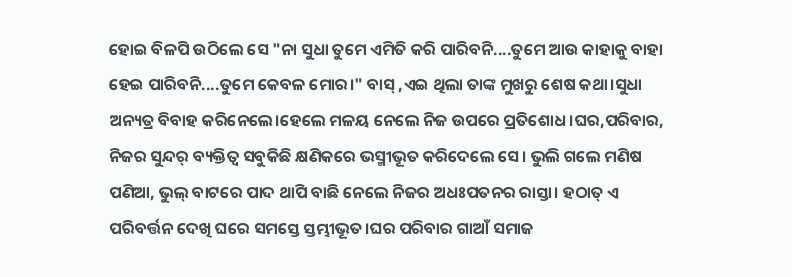ହୋଇ ବିଳପି ଉଠିଲେ ସେ "ନା ସୁଧା ତୁମେ ଏମିତି କରି ପାରିବନି....ତୁମେ ଆଉ କାହାକୁ ବାହା ହେଇ ପାରିବନି....ତୁମେ କେବଳ ମୋର।" ବାସ୍ ,ଏଇ ଥିଲା ତାଙ୍କ ମୁଖରୁ ଶେଷ କଥା।ସୁଧା ଅନ୍ୟତ୍ର ବିବାହ କରିନେଲେ।ହେଲେ ମଳୟ ନେଲେ ନିଜ ଉପରେ ପ୍ରତିଶୋଧ।ଘର,ପରିବାର, ନିଜର ସୁନ୍ଦର୍ ବ୍ୟକ୍ତିତ୍ଵ ସବୁକିଛି କ୍ଷଣିକରେ ଭସ୍ମୀଭୂତ କରିଦେଲେ ସେ। ଭୁଲି ଗଲେ ମଣିଷ ପଣିଆ, ଭୁଲ୍ ବାଟରେ ପାଦ ଥାପି ବାଛି ନେଲେ ନିଜର ଅଧଃପତନର ରାସ୍ତା। ହଠାତ୍ ଏ ପରିବର୍ତ୍ତନ ଦେଖି ଘରେ ସମସ୍ତେ ସ୍ତମ୍ଭୀଭୂତ।ଘର ପରିବାର ଗାଆଁ ସମାଜ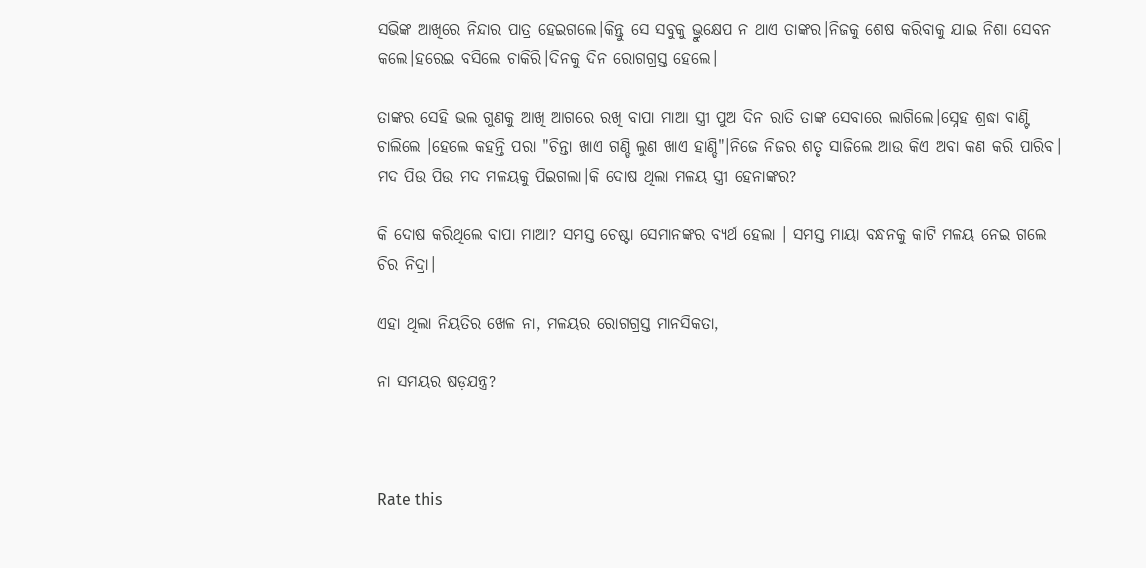ସଭିଙ୍କ ଆଖିରେ ନିନ୍ଦାର ପାତ୍ର ହେଇଗଲେ।କିନ୍ତୁ ସେ ସବୁକୁ ଭ୍ରୁକ୍ଷେପ ନ ଥାଏ ତାଙ୍କର।ନିଜକୁ ଶେଷ କରିବାକୁ ଯାଇ ନିଶା ସେବନ କଲେ।ହରେଇ ବସିଲେ ଚାକିରି।ଦିନକୁ ଦିନ ରୋଗଗ୍ରସ୍ତ ହେଲେ।

ତାଙ୍କର ସେହି ଭଲ ଗୁଣକୁ ଆଖି ଆଗରେ ରଖି ବାପା ମାଆ ସ୍ତ୍ରୀ ପୁଅ ଦିନ ରାତି ତାଙ୍କ ସେବାରେ ଲାଗିଲେ।ସ୍ନେହ ଶ୍ରଦ୍ଧା ବାଣ୍ଟି ଚାଲିଲେ ।ହେଲେ କହନ୍ତି ପରା "ଚିନ୍ତା ଖାଏ ଗଣ୍ଡି ଲୁଣ ଖାଏ ହାଣ୍ଡି"।ନିଜେ ନିଜର ଶତୃ ସାଜିଲେ ଆଉ କିଏ ଅବା କଣ କରି ପାରିବ। ମଦ ପିଉ ପିଉ ମଦ ମଳୟକୁ ପିଇଗଲା।କି ଦୋଷ ଥିଲା ମଳୟ ସ୍ତ୍ରୀ ହେନାଙ୍କର?

କି ଦୋଷ କରିଥିଲେ ବାପା ମାଆ? ସମସ୍ତ ଚେଷ୍ଟା ସେମାନଙ୍କର ବ୍ୟର୍ଥ ହେଲା । ସମସ୍ତ ମାୟା ବନ୍ଧନକୁ କାଟି ମଳୟ ନେଇ ଗଲେ ଚିର ନିଦ୍ରା।

ଏହା ଥିଲା ନିୟତିର ଖେଳ ନା, ମଳୟର ରୋଗଗ୍ରସ୍ତ ମାନସିକତା,

ନା ସମୟର ଷଡ଼ଯନ୍ତ୍ର?



Rate this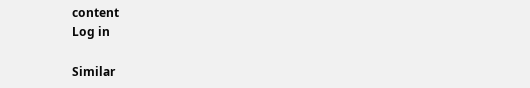content
Log in

Similar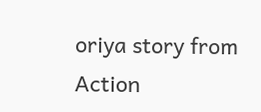oriya story from Action